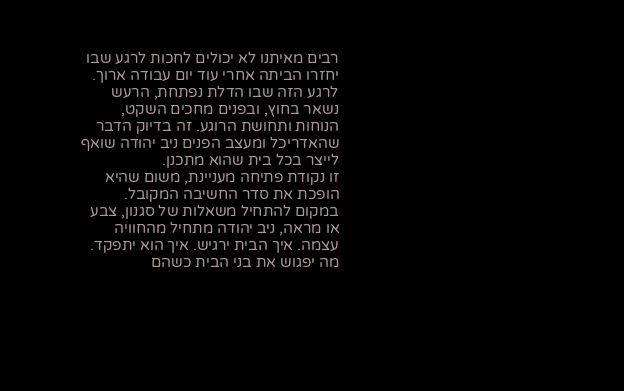רבים מאיתנו לא יכולים לחכות לרגע שבו יחזרו הביתה אחרי עוד יום עבודה ארוך. לרגע הזה שבו הדלת נפתחת, הרעש נשאר בחוץ, ובפנים מחכים השקט, הנוחות ותחושת הרוגע. זה בדיוק הדבר שהאדריכל ומעצב הפנים ניב יהודה שואף לייצר בכל בית שהוא מתכנן.
זו נקודת פתיחה מעניינת, משום שהיא הופכת את סדר החשיבה המקובל. במקום להתחיל משאלות של סגנון, צבע או מראה, ניב יהודה מתחיל מהחוויה עצמה. איך הבית ירגיש. איך הוא יתפקד. מה יפגוש את בני הבית כשהם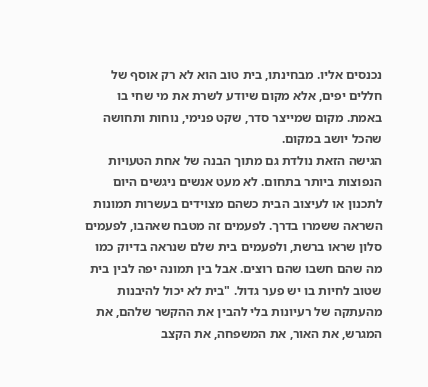נכנסים אליו. מבחינתו, בית טוב הוא לא רק אוסף של חללים יפים, אלא מקום שיודע לשרת את מי שחי בו באמת. מקום שמייצר סדר, שקט פנימי, נוחות ותחושה שהכל יושב במקום.
הגישה הזאת נולדת גם מתוך הבנה של אחת הטעויות הנפוצות ביותר בתחום. לא מעט אנשים ניגשים היום לתכנון או לעיצוב הבית כשהם מצוידים בעשרות תמונות השראה ששמרו בדרך. לפעמים זה מטבח שאהבו, לפעמים סלון שראו ברשת, ולפעמים בית שלם שנראה בדיוק כמו מה שהם חשבו שהם רוצים. אבל בין תמונה יפה לבין בית שטוב לחיות בו יש פער גדול. "בית לא יכול להיבנות מהעתקה של רעיונות בלי להבין את ההקשר שלהם, את המגרש, את האור, את המשפחה, את הקצב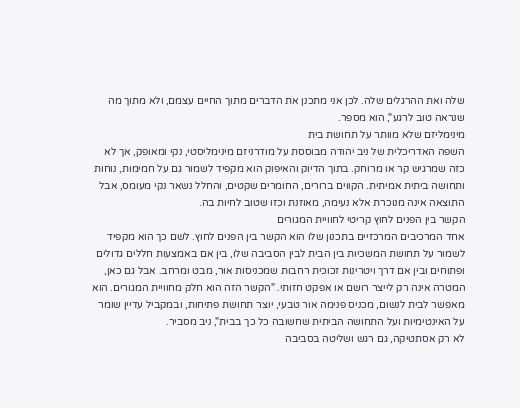שלה ואת ההרגלים שלה. לכן אני מתכנן את הדברים מתוך החיים עצמם, ולא מתוך מה שנראה טוב לרגע", הוא מספר.
מינימליזם שלא מוותר על תחושת בית
השפה האדריכלית של ניב יהודה מבוססת על מודרניזם מינימליסטי, נקי ומאופק, אך לא כזה שמרגיש קר או מרוחק. בתוך הדיוק והאיפוק הוא מקפיד לשמור גם על חמימות, נוחות ותחושה ביתית אמיתית. הקווים ברורים, החומרים שקטים, והחלל נשאר נקי מעומס, אבל התוצאה אינה מנוכרת אלא נעימה, מאוזנת וכזו שטוב לחיות בה.
הקשר בין הפנים לחוץ קריטי לחוויית המגורים
אחד המרכיבים המרכזיים בתכנון שלו הוא הקשר בין הפנים לחוץ. לשם כך הוא מקפיד לשמור על תחושת המשכיות בין הבית לבין הסביבה שלו, בין אם באמצעות חללים גדולים ופתוחים ובין אם דרך ויטרינות זכוכית רחבות שמכניסות אור, מבט ומרחב. אבל גם כאן, המטרה אינה רק לייצר רושם או אפקט חזותי. "הקשר הזה הוא חלק מחוויית המגורים. הוא מאפשר לבית לנשום, מכניס פנימה אור טבעי, יוצר תחושת פתיחות, ובמקביל עדיין שומר על האינטימיות ועל התחושה הביתית שחשובה כל כך בבית", ניב מסביר.
לא רק אסתטיקה, גם רגש ושליטה בסביבה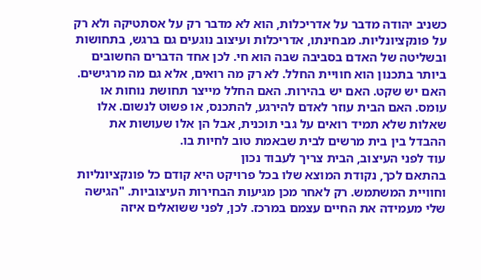כשניב יהודה מדבר על אדריכלות, הוא לא מדבר רק על אסתטיקה ולא רק על פונקציונליות. מבחינתו, אדריכלות ועיצוב נוגעים גם ברגש, בתחושות ובשליטה של האדם בסביבה שבה הוא חי. לכן אחד הדברים החשובים ביותר בתכנון הוא חוויית החלל. לא רק מה רואים, אלא גם מה מרגישים. האם יש שקט. האם יש בהירות. האם החלל מייצר תחושת נוחות או עומס. האם הבית עוזר לאדם להירגע, להתכנס, או פשוט לנשום. אלו שאלות שלא תמיד רואים על גבי תוכנית, אבל הן אלו שעושות את ההבדל בין בית מרשים לבית שבאמת טוב לחיות בו.
עוד לפני העיצוב, הבית צריך לעבוד נכון
בהתאם לכך, נקודת המוצא שלו בכל פרויקט היא קודם כל פונקציונליות וחוויית המשתמש. רק לאחר מכן מגיעות הבחירות העיצוביות. "הגישה שלי מעמידה את החיים עצמם במרכז. לכן, לפני ששואלים איזה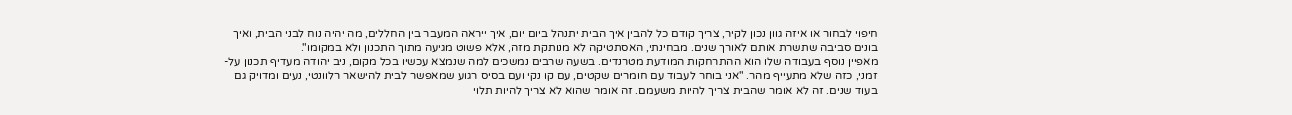חיפוי לבחור או איזה גוון נכון לקיר, צריך קודם כל להבין איך הבית יתנהל ביום יום, איך ייראה המעבר בין החללים, מה יהיה נוח לבני הבית, ואיך בונים סביבה שתשרת אותם לאורך שנים. מבחינתי, האסתטיקה לא מנותקת מזה, אלא פשוט מגיעה מתוך התכנון ולא במקומו".
מאפיין נוסף בעבודה שלו הוא ההתרחקות המודעת מטרנדים. בשעה שרבים נמשכים למה שנמצא עכשיו בכל מקום, ניב יהודה מעדיף תכנון על-זמני, כזה שלא מתעייף מהר. "אני בוחר לעבוד עם חומרים שקטים, עם קו נקי ועם בסיס רגוע שמאפשר לבית להישאר רלוונטי, נעים ומדויק גם בעוד שנים. זה לא אומר שהבית צריך להיות משעמם. זה אומר שהוא לא צריך להיות תלוי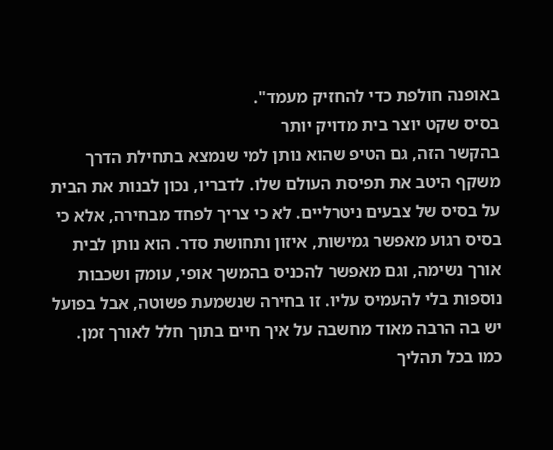באופנה חולפת כדי להחזיק מעמד".
בסיס שקט יוצר בית מדויק יותר
בהקשר הזה, גם הטיפ שהוא נותן למי שנמצא בתחילת הדרך משקף היטב את תפיסת העולם שלו. לדבריו, נכון לבנות את הבית על בסיס של צבעים ניטרליים. לא כי צריך לפחד מבחירה, אלא כי בסיס רגוע מאפשר גמישות, איזון ותחושת סדר. הוא נותן לבית אורך נשימה, וגם מאפשר להכניס בהמשך אופי, עומק ושכבות נוספות בלי להעמיס עליו. זו בחירה שנשמעת פשוטה, אבל בפועל יש בה הרבה מאוד מחשבה על איך חיים בתוך חלל לאורך זמן.
כמו בכל תהליך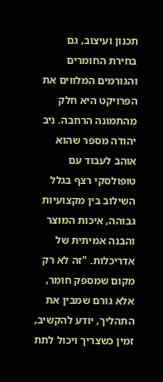תכנון ועיצוב, גם בחירת החומרים והגורמים המלווים את הפרויקט היא חלק מהתמונה הרחבה. ניב יהודה מספר שהוא אוהב לעבוד עם טופולסקי רצף בגלל השילוב בין מקצועיות גבוהה, איכות המוצר והבנה אמיתית של אדריכלות. "זה לא רק מקום שמספק חומר, אלא גורם שמבין את התהליך, יודע להקשיב, זמין כשצריך ויכול לתת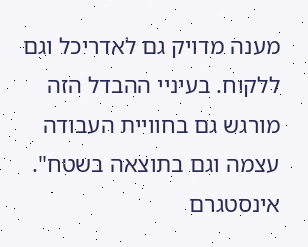מענה מדויק גם לאדריכל וגם ללקוח. בעיניי ההבדל הזה מורגש גם בחוויית העבודה עצמה וגם בתוצאה בשטח".
אינסטגרם